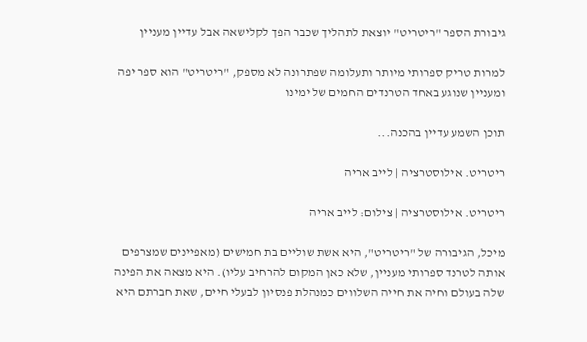גיבורת הספר "ריטריט" יוצאת לתהליך שכבר הפך לקלישאה אבל עדיין מעניין

למרות טריק ספרותי מיותר ותעלומה שפתרונה לא מספק, "ריטריט" הוא ספר יפה ומעניין שנוגע באחד הטרנדים החמים של ימינו

תוכן השמע עדיין בהכנה...

ריטריט. אילוסטרציה | לייב אריה

ריטריט. אילוסטרציה | צילום: לייב אריה

מיכל, הגיבורה של "ריטריט", היא אשת שוליים בת חמישים (מאפיינים שמצרפים אותה לטרנד ספרותי מעניין, שלא כאן המקום להרחיב עליו). היא מצאה את הפינה שלה בעולם וחיה את חייה השלווים כמנהלת פנסיון לבעלי חיים, שאת חברתם היא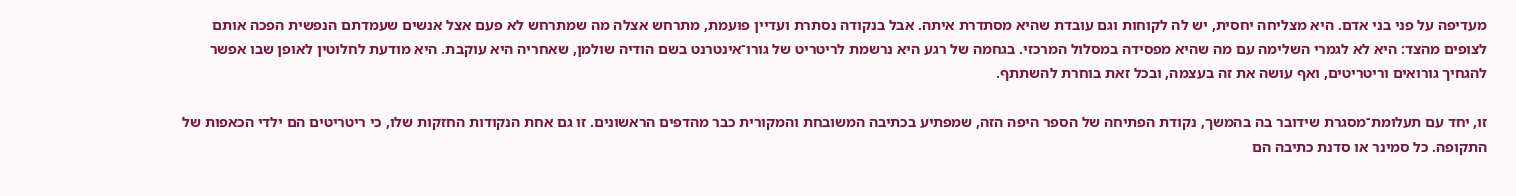מעדיפה על פני בני אדם. היא מצליחה יחסית, יש לה לקוחות וגם עובדת שהיא מסתדרת איתה. אבל בנקודה נסתרת ועדיין פועמת, מתרחש אצלה מה שמתרחש לא פעם אצל אנשים שעמדתם הנפשית הפכה אותם לצופים מהצד: היא לא לגמרי השלימה עם מה שהיא מפסידה במסלול המרכזי. בגחמה של רגע היא נרשמת לריטריט של גורו־אינטרנט בשם הודיה שולמן, שאחריה היא עוקבת. היא מודעת לחלוטין לאופן שבו אפשר להגחיך גורואים וריטריטים, ואף עושה את זה בעצמה, ובכל זאת בוחרת להשתתף.

זו, יחד עם תעלומת־מסגרת שידובר בה בהמשך, נקודת הפתיחה של הספר היפה הזה, שמפתיע בכתיבה המשובחת והמקורית כבר מהדפים הראשונים. זו גם אחת הנקודות החזקות שלו, כי ריטריטים הם ילדי הכאפות של התקופה. כל סמינר או סדנת כתיבה הם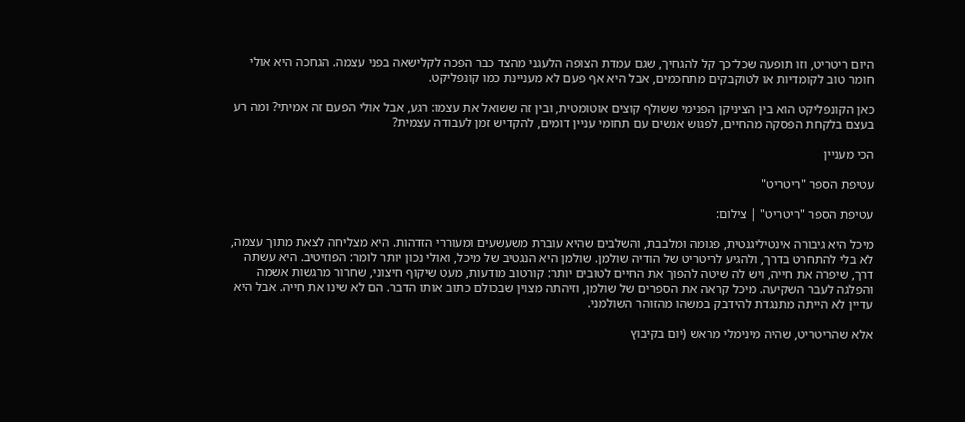היום ריטריט, וזו תופעה שכל־כך קל להגחיך, שגם עמדת הצופה הלעגני מהצד כבר הפכה לקלישאה בפני עצמה. הגחכה היא אולי חומר טוב לקומדיות או לטוקבקים מתחכמים, אבל היא אף פעם לא מעניינת כמו קונפליקט.

כאן הקונפליקט הוא בין הציניקן הפנימי ששולף קוצים אוטומטית, ובין זה ששואל את עצמו: רגע, אבל אולי הפעם זה אמיתי? ומה רע בעצם בלקחת הפסקה מהחיים, לפגוש אנשים עם תחומי עניין דומים, להקדיש זמן לעבודה עצמית?

הכי מעניין

עטיפת הספר "ריטריט"

עטיפת הספר "ריטריט" | צילום:

מיכל היא גיבורה אינטיליגנטית, פגומה ומלבבת, והשלבים שהיא עוברת משעשעים ומעוררי הזדהות. היא מצליחה לצאת מתוך עצמה, לא בלי להתחרט בדרך, ולהגיע לריטריט של הודיה שולמן. שולמן היא הנגטיב של מיכל, ואולי נכון יותר לומר: הפוזיטיב. היא עשתה דרך, שיפרה את חייה, ויש לה שיטה להפוך את החיים לטובים יותר: קורטוב מודעות, מעט שיקוף חיצוני, שחרור מרגשות אשמה והפלגה לעבר השקיעה. מיכל קראה את הספרים של שולמן, וזיהתה מצוין שבכולם כתוב אותו הדבר. הם לא שינו את חייה. אבל היא עדיין לא הייתה מתנגדת להידבק במשהו מהזוהר השולמני.

אלא שהריטריט, שהיה מינימלי מראש (יום בקיבוץ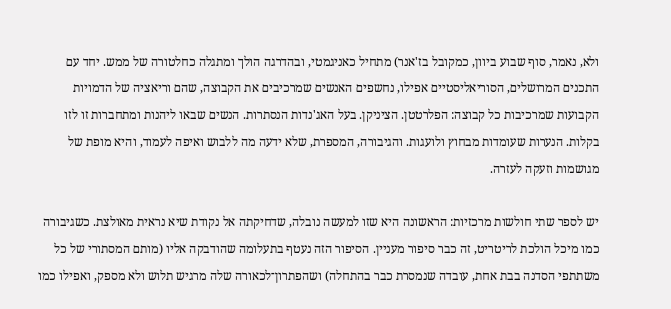ולא, נאמר, סוף שבוע ביוון, כמקובל בז'אנר) מתחיל כאניגמטי, ובהדרגה הולך ומתגלה כחלטורה של ממש. יחד עם התכנים המרושלים, הסוריאליסטיים אפילו, נחשפים האנשים שמרכיבים את הקבוצה, שהם וריאציה של הדמויות הקבועות שמרכיבות כל קבוצה: הפלרטטן. הציניקן. בעל האג'נדות הנסתרות. הנשים שבאו ליהנות ומתחברות זו לזו בקלות. הנערות שעומדות מבחוץ ולועגות. והגיבורה, המספרת, שלא ידעה מה ללבוש ואיפה לעמוד, והיא מופת של מגושמות וזעקה לעזרה.

יש לספר שתי חולשות מרכזיות: הראשונה היא שזו למעשה נובלה, שדחיקתה אל נקודת שיא נראית מאולצת. כשגיבורה כמו מיכל הולכת לריטריט, זה כבר סיפור מעניין. הסיפור הזה נעטף בתעלומה שהודבקה אליו (מותם המסתורי של כל משתתפי הסדנה בבת אחת, עובדה שנמסרת כבר בהתחלה) ושהפתרון־לכאורה שלה מרגיש תלוש ולא מספק, ואפילו כמו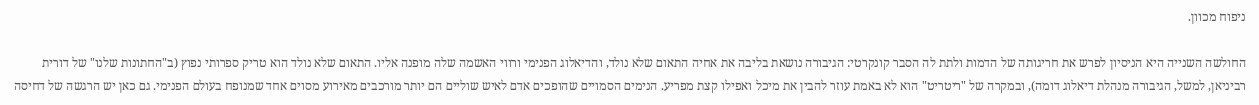ניפוח מכוון.

החולשה השנייה היא הניסיון לפרש את חריגותה של הדמות ולתת לה הסבר קונקרטי: הגיבורה נושאת בליבה את אחיה התאום שלא נולד, והדיאלוג הפנימי ורווי האשמה שלה מופנה אליו. התאום שלא נולד הוא טריק ספרותי נפוץ (ב"החתונות שלנו" של דורית רביניאן, למשל, הגיבורה מנהלת דיאלוג דומה), ובמקרה של "ריטריט" הוא לא באמת עוזר להבין את מיכל ואפילו קצת מפריע. הנימים הסמויים שהופכים אדם לאיש שוליים הם יותר מורכבים מאירוע מסוים אחד שמנופח בעולם הפנימי. גם כאן יש הרגשה של דחיסה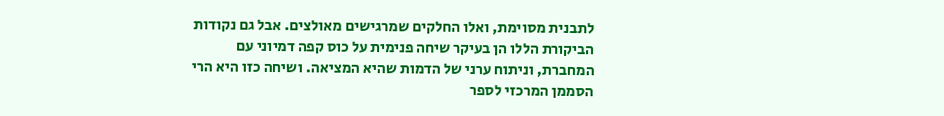לתבנית מסוימת, ואלו החלקים שמרגישים מאולצים. אבל גם נקודות הביקורת הללו הן בעיקר שיחה פנימית על כוס קפה דמיוני עם המחברת, וניתוח ערני של הדמות שהיא המציאה. ושיחה כזו היא הרי הסממן המרכזי לספר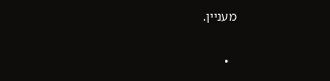מעניין.

  •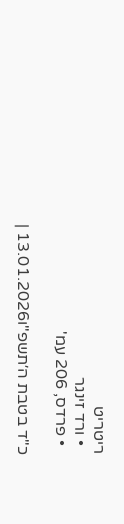ריטריט
  • ורד זינגר
  • פרדס, 206 עמ'

כ"ד בטבת ה׳תשפ"ו13.01.2026 |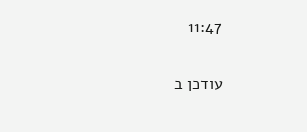11:47

עודכן ב